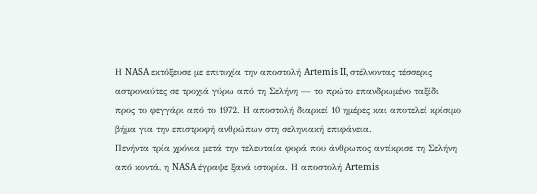Η NASA εκτόξευσε με επιτυχία την αποστολή Artemis II, στέλνοντας τέσσερις αστροναύτες σε τροχιά γύρω από τη Σελήνη — το πρώτο επανδρωμένο ταξίδι προς το φεγγάρι από το 1972. Η αποστολή διαρκεί 10 ημέρες και αποτελεί κρίσιμο βήμα για την επιστροφή ανθρώπων στη σεληνιακή επιφάνεια.
Πενήντα τρία χρόνια μετά την τελευταία φορά που άνθρωπος αντίκρισε τη Σελήνη από κοντά, η NASA έγραψε ξανά ιστορία. Η αποστολή Artemis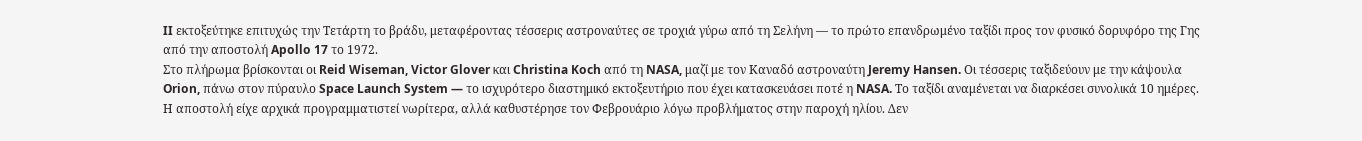II εκτοξεύτηκε επιτυχώς την Τετάρτη το βράδυ, μεταφέροντας τέσσερις αστροναύτες σε τροχιά γύρω από τη Σελήνη — το πρώτο επανδρωμένο ταξίδι προς τον φυσικό δορυφόρο της Γης από την αποστολή Apollo 17 το 1972.
Στο πλήρωμα βρίσκονται οι Reid Wiseman, Victor Glover και Christina Koch από τη NASA, μαζί με τον Καναδό αστροναύτη Jeremy Hansen. Οι τέσσερις ταξιδεύουν με την κάψουλα Orion, πάνω στον πύραυλο Space Launch System — το ισχυρότερο διαστημικό εκτοξευτήριο που έχει κατασκευάσει ποτέ η NASA. Το ταξίδι αναμένεται να διαρκέσει συνολικά 10 ημέρες.
Η αποστολή είχε αρχικά προγραμματιστεί νωρίτερα, αλλά καθυστέρησε τον Φεβρουάριο λόγω προβλήματος στην παροχή ηλίου. Δεν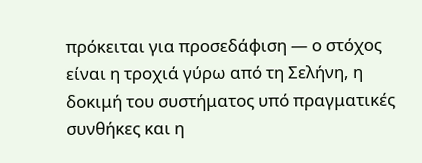πρόκειται για προσεδάφιση — ο στόχος είναι η τροχιά γύρω από τη Σελήνη, η δοκιμή του συστήματος υπό πραγματικές συνθήκες και η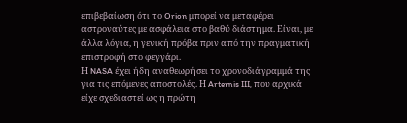επιβεβαίωση ότι το Orion μπορεί να μεταφέρει αστροναύτες με ασφάλεια στο βαθύ διάστημα. Είναι, με άλλα λόγια, η γενική πρόβα πριν από την πραγματική επιστροφή στο φεγγάρι.
Η NASA έχει ήδη αναθεωρήσει το χρονοδιάγραμμά της για τις επόμενες αποστολές. Η Artemis III, που αρχικά είχε σχεδιαστεί ως η πρώτη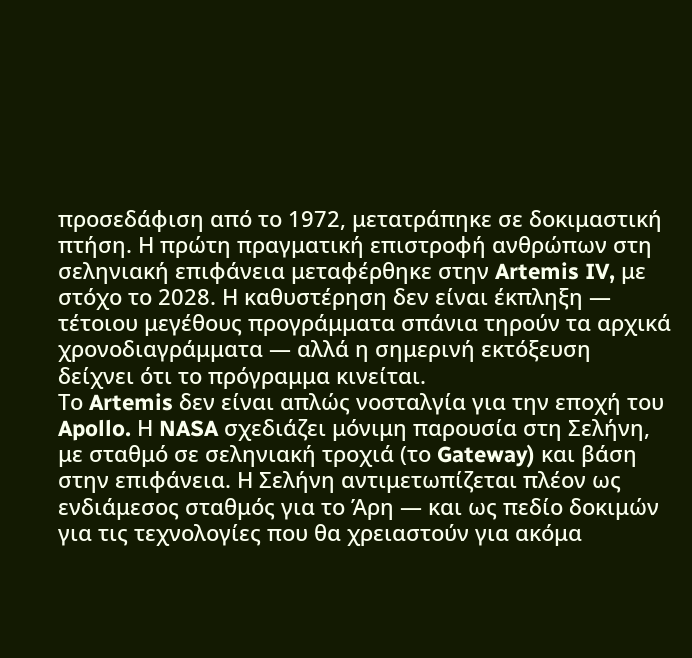προσεδάφιση από το 1972, μετατράπηκε σε δοκιμαστική πτήση. Η πρώτη πραγματική επιστροφή ανθρώπων στη σεληνιακή επιφάνεια μεταφέρθηκε στην Artemis IV, με στόχο το 2028. Η καθυστέρηση δεν είναι έκπληξη — τέτοιου μεγέθους προγράμματα σπάνια τηρούν τα αρχικά χρονοδιαγράμματα — αλλά η σημερινή εκτόξευση δείχνει ότι το πρόγραμμα κινείται.
Το Artemis δεν είναι απλώς νοσταλγία για την εποχή του Apollo. Η NASA σχεδιάζει μόνιμη παρουσία στη Σελήνη, με σταθμό σε σεληνιακή τροχιά (το Gateway) και βάση στην επιφάνεια. Η Σελήνη αντιμετωπίζεται πλέον ως ενδιάμεσος σταθμός για το Άρη — και ως πεδίο δοκιμών για τις τεχνολογίες που θα χρειαστούν για ακόμα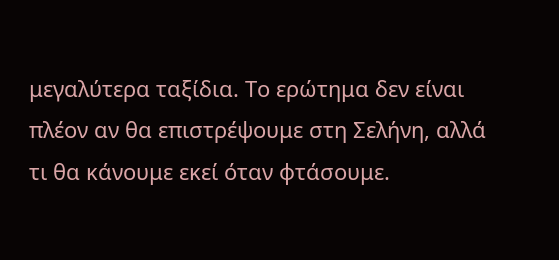μεγαλύτερα ταξίδια. Το ερώτημα δεν είναι πλέον αν θα επιστρέψουμε στη Σελήνη, αλλά τι θα κάνουμε εκεί όταν φτάσουμε.